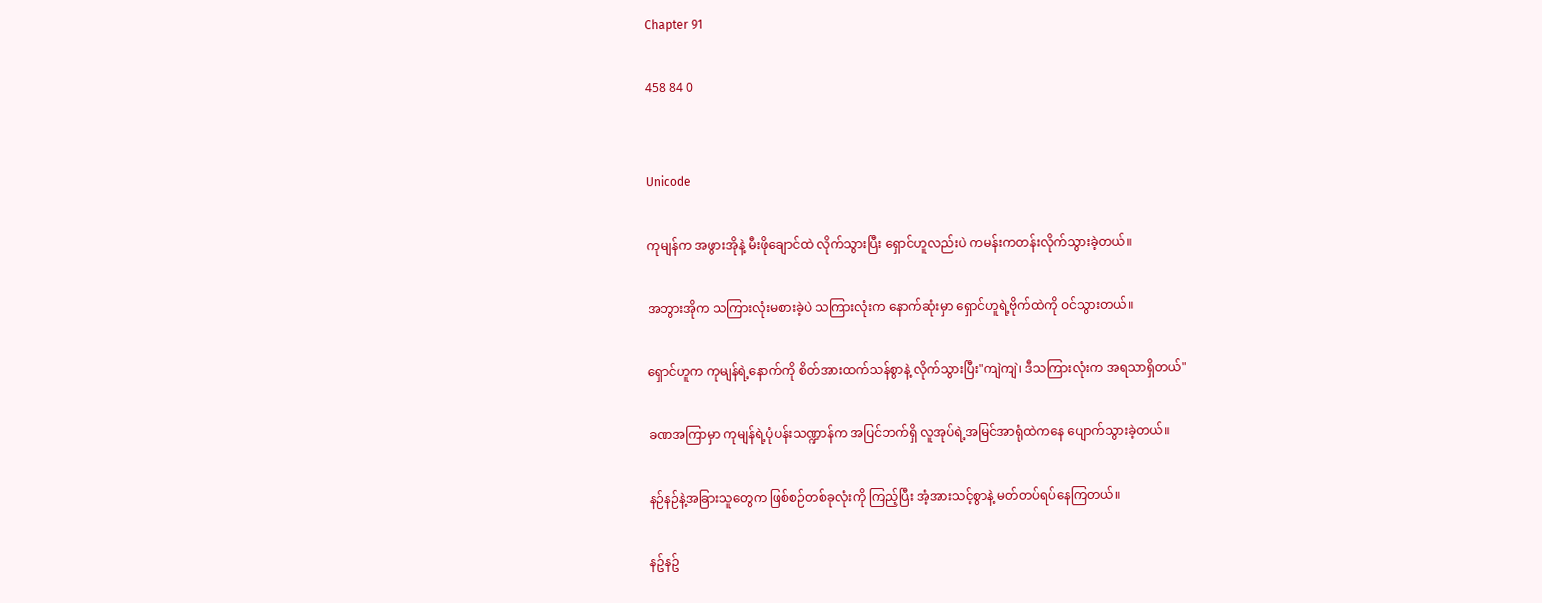Chapter 91

458 84 0


Unicode

ကုမျန်က အဖွားအိုနဲ့ မီးဖိုချောင်ထဲ လိုက်သွားပြီး ရှောင်ဟူလည်းပဲ ကမန်းကတန်းလိုက်သွားခဲ့တယ်။

အဘွားအိုက သကြားလုံးမစားခဲ့ပဲ သကြားလုံးက နောက်ဆုံးမှာ ရှောင်ဟူရဲ့ဗိုက်ထဲကို ဝင်သွားတယ်။

ရှောင်ဟူက ကုမျန်ရဲ့နောက်ကို စိတ်အားထက်သန်စွာနဲ့ လိုက်သွားပြီး"ကျဲကျဲ၊ ဒီသကြားလုံးက အရသာရှိတယ်"

ခဏအကြာမှာ ကုမျန်ရဲ့ပုံပန်းသဏ္ဍာန်က အပြင်ဘက်ရှိ လူအုပ်ရဲ့အမြင်အာရုံထဲကနေ ပျောက်သွားခဲ့တယ်။

နဉ်နဉ်နဲ့အခြားသူတွေက ဖြစ်စဉ်တစ်ခုလုံးကို ကြည့်ပြီး အံ့အားသင့်စွာနဲ့ မတ်တပ်ရပ်နေကြတယ်။

နဥ်နဥ်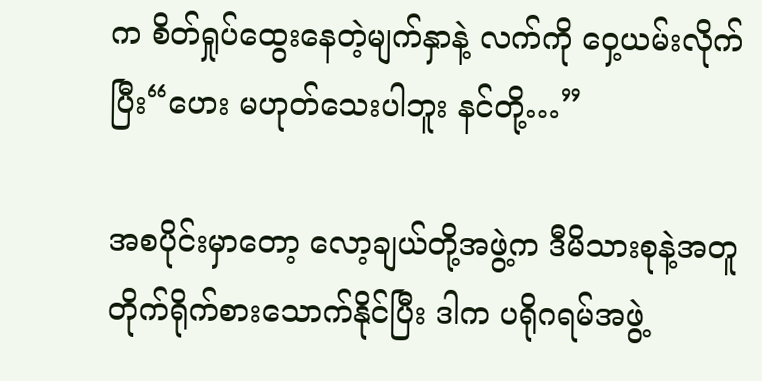က စိတ်ရှုပ်ထွေးနေတဲ့မျက်နှာနဲ့ လက်ကို ဝှေ့ယမ်းလိုက်ပြီး“ဟေး မဟုတ်သေးပါဘူး နင်တို့…”

အစပိုင်းမှာတော့ လော့ချယ်တို့အဖွဲ့က ဒီမိသားစုနဲ့အတူ တိုက်ရိုက်စားသောက်နိုင်ပြီး ဒါက ပရိုဂရမ်အဖွဲ့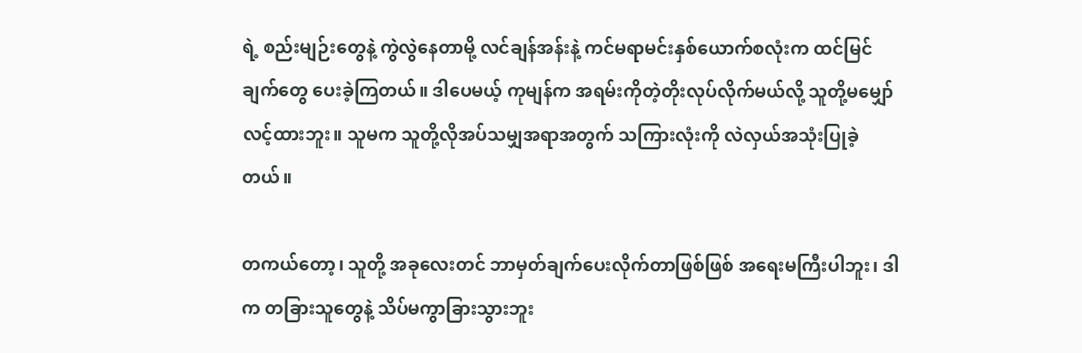ရဲ့ စည်းမျဉ်းတွေနဲ့ ကွဲလွဲနေတာမို့ လင်ချန်အန်းနဲ့ ကင်မရာမင်းနှစ်ယောက်စလုံးက ထင်မြင်ချက်တွေ ပေးခဲ့ကြတယ်။ ဒါပေမယ့် ကုမျန်က အရမ်းကိုတဲ့တိုးလုပ်လိုက်မယ်လို့ သူတို့မမျှော်လင့်ထားဘူး။ သူမက သူတို့လိုအပ်သမျှအရာအတွက် သကြားလုံးကို လဲလှယ်အသုံးပြုခဲ့တယ်။

တကယ်တော့၊ သူတို့ အခု‌လေးတင် ဘာမှတ်ချက်ပေးလိုက်တာဖြစ်ဖြစ် အရေးမကြီးပါဘူး၊ ဒါက တခြားသူတွေနဲ့ သိပ်မကွာခြားသွားဘူး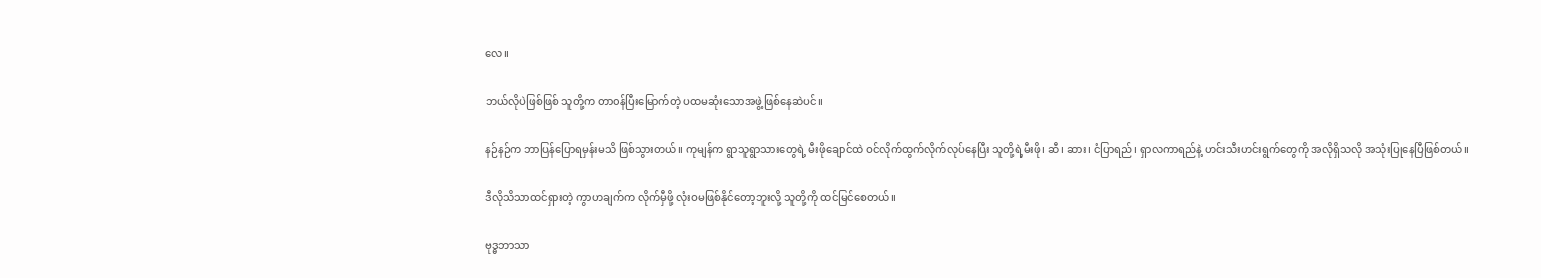လေ။

ဘယ်လိုပဲဖြစ်ဖြစ် သူတို့က တာ၀န်ပြီးမြောက်တဲ့ ပထမဆုံးသောအဖွဲ့ဖြစ်နေဆဲပင်။

နဉ်နဉ်က ဘာပြန်ပြောရမှန်းမသိ ဖြစ်သွားတယ်။ ကုမျန်က ရွာသူရွာသားတွေရဲ့ မီးဖိုချောင်ထဲ ဝင်လိုက်ထွက်လိုက်လုပ်နေပြီး သူတို့ရဲ့မီးဖို၊ ဆီ၊ ဆား၊ ငံပြာရည်၊ ရှာလကာရည်နဲ့ ဟင်းသီးဟင်းရွက်တွေကို အလိုရှိသလို အသုံးပြုနေပြီဖြစ်တယ်။

ဒီလိုသိသာထင်ရှားတဲ့ ကွာဟချက်က လိုက်မှီဖို့ လုံးဝမဖြစ်နိုင်တော့ဘူးလို့ သူတို့ကို ထင်မြင်စေတယ်။

ဗုဒ္ဓဘာသာ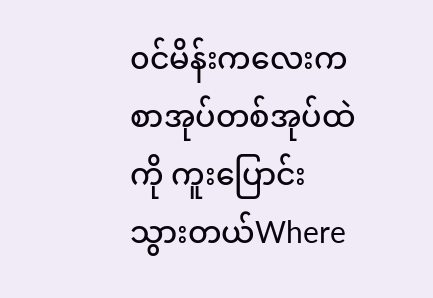၀င်မိန်းကလေးက စာအုပ်တစ်အုပ်ထဲကို ကူးပြောင်းသွားတယ်Where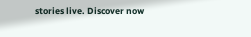stories live. Discover now